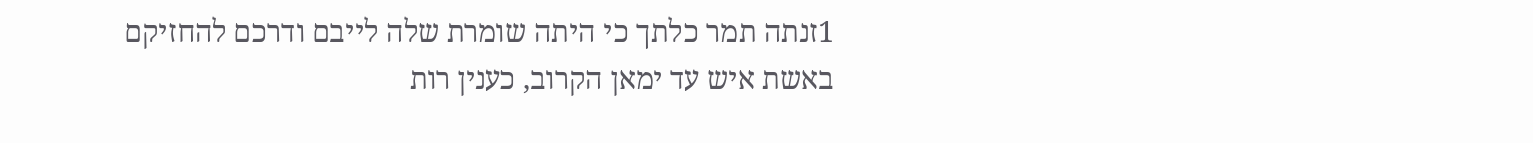1זנתה תמר כלתך כי היתה שומרת שלה לייבם ודרכם להחזיקם באשת איש עד ימאן הקרוב, כענין רות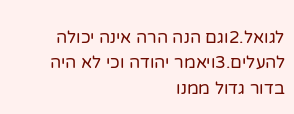לגואל.2וגם הנה הרה אינה יכולה להעלים.3ויאמר יהודה וכי לא היה בדור גדול ממנו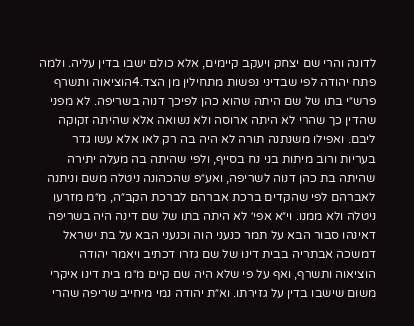לדונה והרי שם יצחק ויעקב קיימים, אלא כולם ישבו בדין עליה. ולמה פתח יהודה לפי שבדיני נפשות מתחילין מן הצד.4הוציאוה ותשרף פרש״י בתו של שם היתה שהוא כהן לפיכך דנוה בשריפה. לא מפני שהדין כך שהרי לא היתה ארוסה ולא נשואה אלא שהיתה זקוקה ליבם. ואפילו משנתנה תורה לא היה בה רק לאו אלא עשו גדר בעריות ורוב מיתות בני נח בסייף, ולפי שהיתה בה מעלה יתירה שהיתה בת כהן דנוה לשריפה, ואע״פ שהכהונה ניטלה משם וניתנה לאברהם לפי שהקדים ברכת אברהם לברכת הקב״ה, מ״מ מזרעו ניטלה ולא ממנו. וי״א אפי׳ לא היתה בתו של שם דינה היה בשריפה דאינהו סבור הבא על תמר כנעני הוה וכנעני הבא על בת ישראל דמשכה אבתריה בבית דינו של שם גזרו דכתיב ויאמר יהודה הוציאוה ותשרף, ואף על פי שלא היה שם קיים מ״מ בית דינו איקרי משום שישבו בדין על גזירתו. וא״ת יהודה נמי מיחייב שריפה שהרי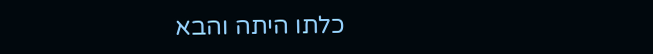כלתו היתה והבא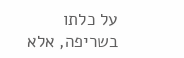על כלתו בשריפה, אלא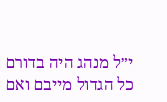י״ל מנהג היה בדורם כל הגדול מייבם ואם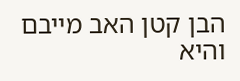הבן קטן האב מייבם והיא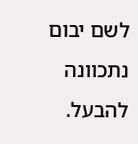לשם יבום נתכוונה להבעל.